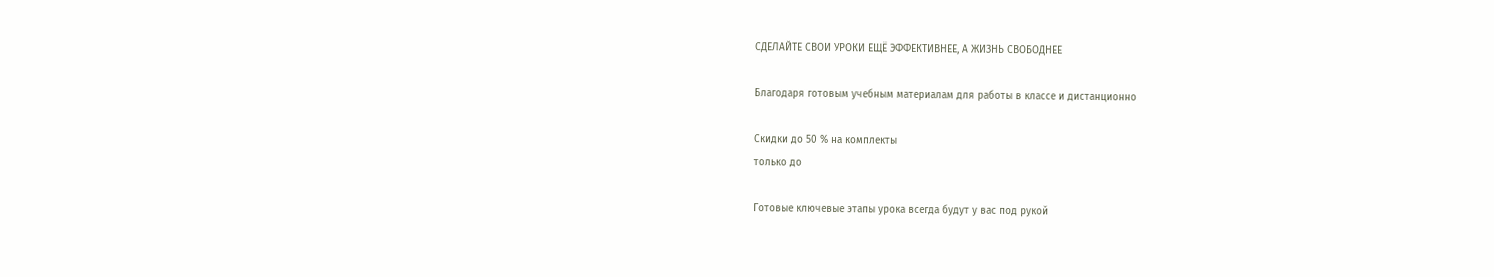СДЕЛАЙТЕ СВОИ УРОКИ ЕЩЁ ЭФФЕКТИВНЕЕ, А ЖИЗНЬ СВОБОДНЕЕ

Благодаря готовым учебным материалам для работы в классе и дистанционно

Скидки до 50 % на комплекты
только до

Готовые ключевые этапы урока всегда будут у вас под рукой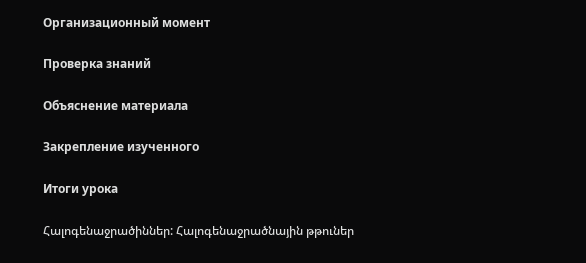Организационный момент

Проверка знаний

Объяснение материала

Закрепление изученного

Итоги урока

Հալոգենաջրածիններ: Հալոգենաջրածնային թթուներ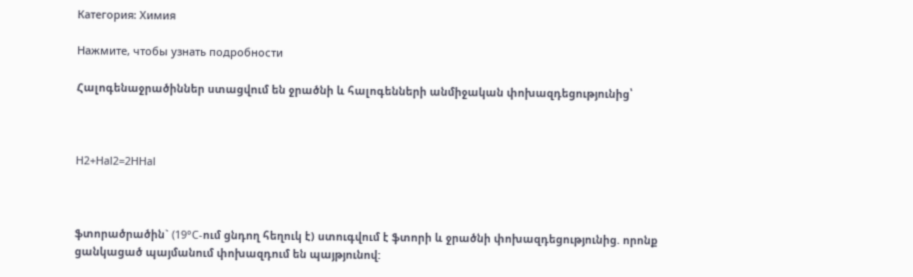Категория: Химия

Нажмите, чтобы узнать подробности

Հալոգենաջրածիններ ստացվում են ջրածնի և հալոգենների անմիջական փոխազդեցությունից՝



H2+Hal2=2HHal



ֆտորածրածին` (19°C-ում ցնդող հեղուկ է) ստուգվում է ֆտորի և ջրածնի փոխազդեցությունից. որոնք ցանկացած պայմանում փոխազդում են պայթյունով: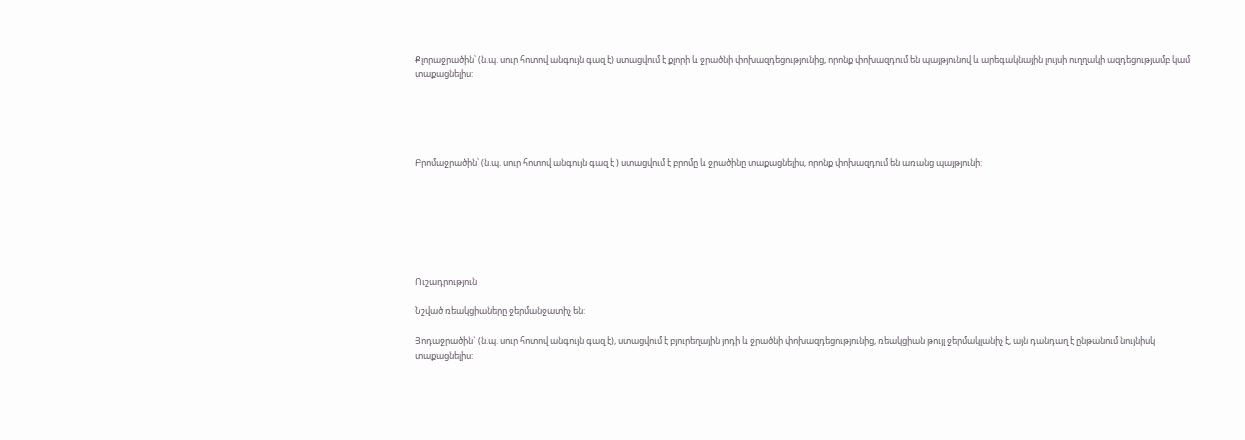Քլորաջրածին՝ (ն.պ. սուր հոտով անգույն գազ է) ստացվում է քլորի և ջրածնի փոխազդեցությունից, որոնք փոխազդում են պայթյունով և արեգակնային լույսի ուղղակի ազդեցությամբ կամ տաքացնելիս:





Բրոմաջրածին՝ (ն.պ. սուր հոտով անգույն գազ է ) ստացվում է բրոմը և ջրածինը տաքացնելիս, որոնք փոխազդում են առանց պայթյունի:







Ուշադրություն

Նշված ռեակցիաները ջերմանջատիչ են:

Յոդաջրածին` (ն.պ. սուր հոտով անգույն գազ է), ստացվում է բյուրեղային յոդի և ջրածնի փոխազդեցությունից, ռեակցիան թույլ ջերմակլանիչ է, այն դանդաղ է ընթանում նույնիսկ տաքացնելիս: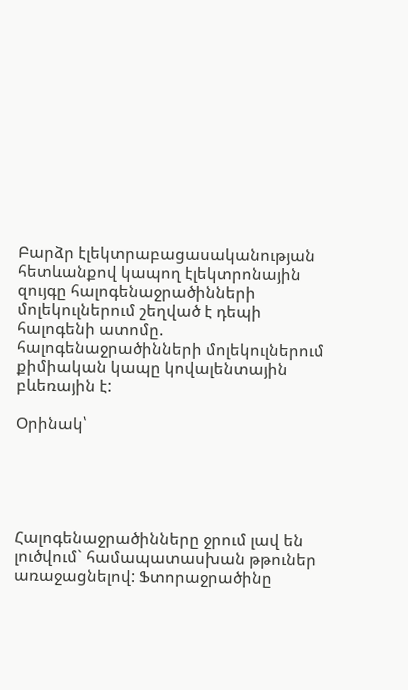Բարձր էլեկտրաբացասականության հետևանքով կապող էլեկտրոնային զույգը հալոգենաջրածինների մոլեկուլներում շեղված է դեպի հալոգենի ատոմը. հալոգենաջրածինների մոլեկուլներում քիմիական կապը կովալենտային բևեռային է:

Օրինակ՝





Հալոգենաջրածինները ջրում լավ են լուծվում` համապատասխան թթուներ առաջացնելով: Ֆտորաջրածինը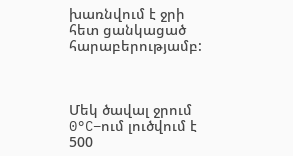խառնվում է ջրի հետ ցանկացած հարաբերությամբ:



Մեկ ծավալ ջրում 0°C−ում լուծվում է 500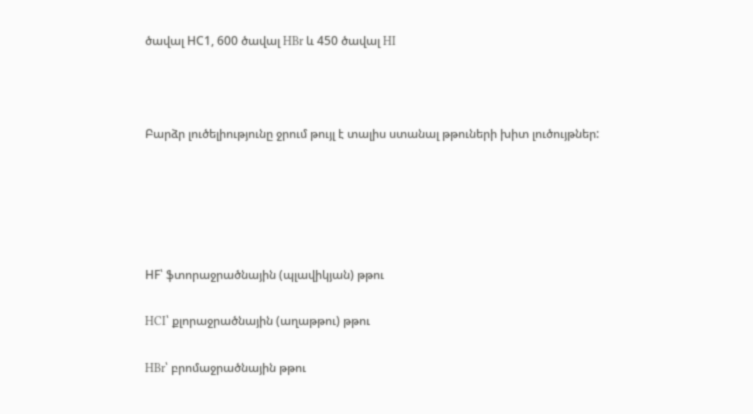ծավալ НС1, 600 ծավալ HBr և 450 ծավալ HI



Բարձր լուծելիությունը ջրում թույլ է տալիս ստանալ թթուների խիտ լուծույթներ:





HF՝ ֆտորաջրածնային (պլավիկյան) թթու

HCI՝ քլորաջրածնային (աղաթթու) թթու

HBr՝ բրոմաջրածնային թթու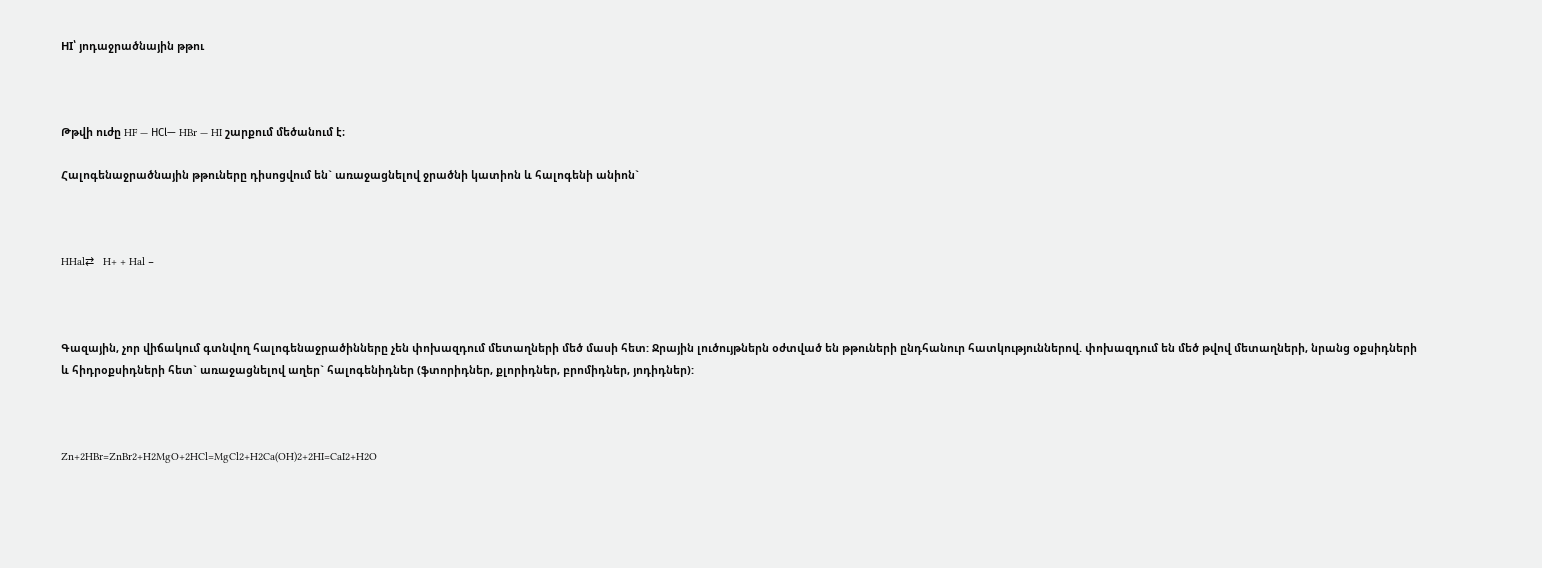HI՝ յոդաջրածնային թթու



Թթվի ուժը HF — НСl— HBr — HI շարքում մեծանում է։

Հալոգենաջրածնային թթուները դիսոցվում են` առաջացնելով ջրածնի կատիոն և հալոգենի անիոն`



HHal⇄   H+ + Hal −



Գազային, չոր վիճակում գտնվող հալոգենաջրածինները չեն փոխազդում մետաղների մեծ մասի հետ: Ջրային լուծույթներն օժտված են թթուների ընդհանուր հատկություններով. փոխազդում են մեծ թվով մետաղների, նրանց օքսիդների և հիդրօքսիդների հետ` առաջացնելով աղեր` հալոգենիդներ (ֆտորիդներ, քլորիդներ, բրոմիդներ, յոդիդներ):



Zn+2HBr=ZnBr2+H2MgO+2HCl=MgCl2+H2Ca(OH)2+2HI=CaI2+H2O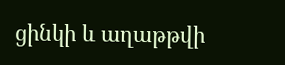ցինկի և աղաթթվի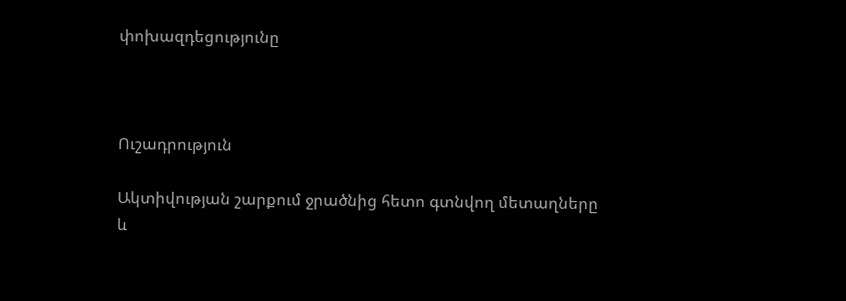փոխազդեցությունը



Ուշադրություն

Ակտիվության շարքում ջրածնից հետո գտնվող մետաղները և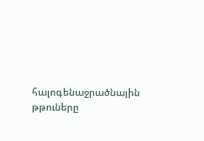հալոգենաջրածնային թթուները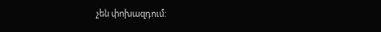չեն փոխազդում: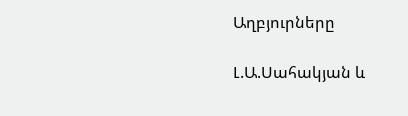Աղբյուրները

Լ.Ա.Սահակյան և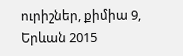ուրիշներ, քիմիա 9, Երևան 2015